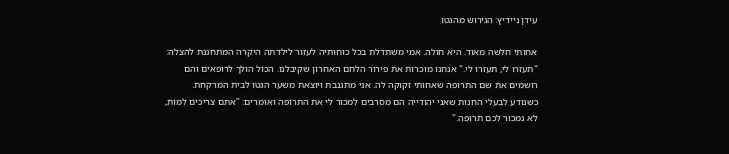עידן ניידיץ: הגירוש מהגטו

אחותי חלשה מאוד. היא חולה. אמי משתדלת בכל כוחותיה לעזור לילדתה היקרה המתחננת להצלה: "תעזרו לי, תעזרו לי." אנחנו מוכרות את פירור הלחם האחרון שקיבלנו. הכול הולך לרופאים והם רושמים את שם התרופה שאחותי זקוקה לה. אני מתגנבת ויוצאת משער הגטו לבית המרקחת. כשנודע לבעלי החנות שאני יהודייה הם מסרבים למכור לי את התרופה ואומרים: "אתם צריכים למות, לא נמכור לכם תרופה."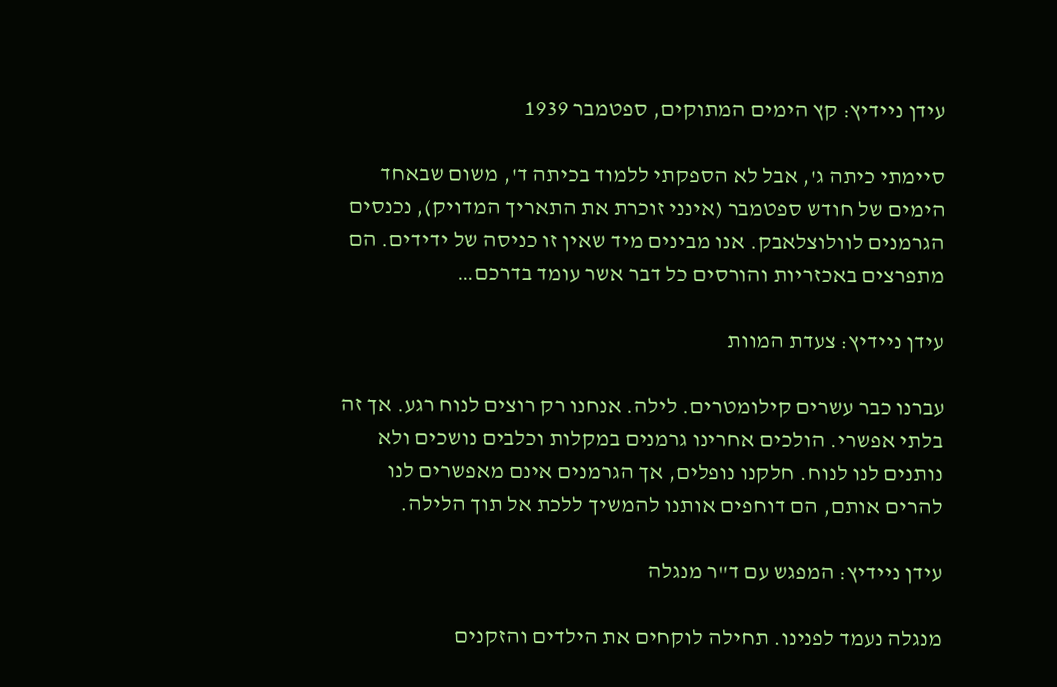עידן ניידיץ: קץ הימים המתוקים, ספטמבר 1939

סיימתי כיתה ג', אבל לא הספקתי ללמוד בכיתה ד', משום שבאחד הימים של חודש ספטמבר (אינני זוכרת את התאריך המדויק), נכנסים הגרמנים לוולוצלאבק. אנו מבינים מיד שאין זו כניסה של ידידים. הם מתפרצים באכזריות והורסים כל דבר אשר עומד בדרכם…

עידן ניידיץ: צעדת המוות

עברנו כבר עשרים קילומטרים. לילה. אנחנו רק רוצים לנוח רגע. אך זה בלתי אפשרי. הולכים אחרינו גרמנים במקלות וכלבים נושכים ולא נותנים לנו לנוח. חלקנו נופלים, אך הגרמנים אינם מאפשרים לנו להרים אותם, הם דוחפים אותנו להמשיך ללכת אל תוך הלילה.

עידן ניידיץ: המפגש עם ד"ר מנגלה

מנגלה נעמד לפנינו. תחילה לוקחים את הילדים והזקנים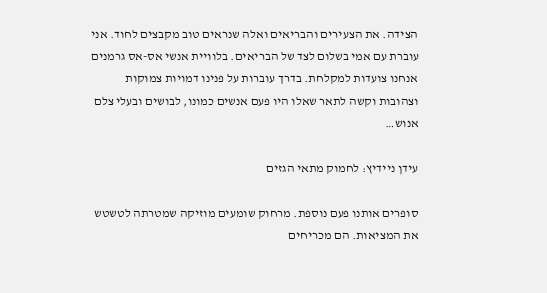הצידה. את הצעירים והבריאים ואלה שנראים טוב מקבצים לחוד. אני עוברת עם אמי בשלום לצד של הבריאים. בלוויית אנשי אס-אס גרמנים אנחנו צועדות למקלחת. בדרך עוברות על פנינו דמויות צמוקות וצהובות וקשה לתאר שאלו היו פעם אנשים כמונו, לבושים ובעלי צלם אנוש…

עידן ניידיץ: לחמוק מתאי הגזים

סופרים אותנו פעם נוספת. מרחוק שומעים מוזיקה שמטרתה לטשטש את המציאות. הם מכריחים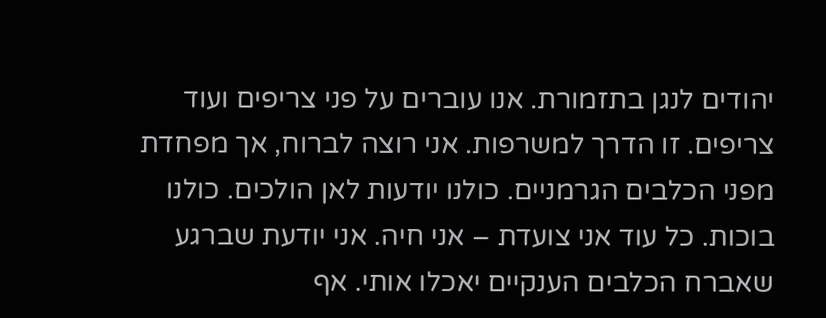יהודים לנגן בתזמורת. אנו עוברים על פני צריפים ועוד צריפים. זו הדרך למשרפות. אני רוצה לברוח, אך מפחדת מפני הכלבים הגרמניים. כולנו יודעות לאן הולכים. כולנו בוכות. כל עוד אני צועדת – אני חיה. אני יודעת שברגע שאברח הכלבים הענקיים יאכלו אותי. אף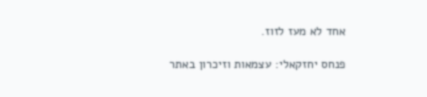אחד לא מעז לזוז.

פנחס יחזקאלי: עצמאות וזיכרון באתר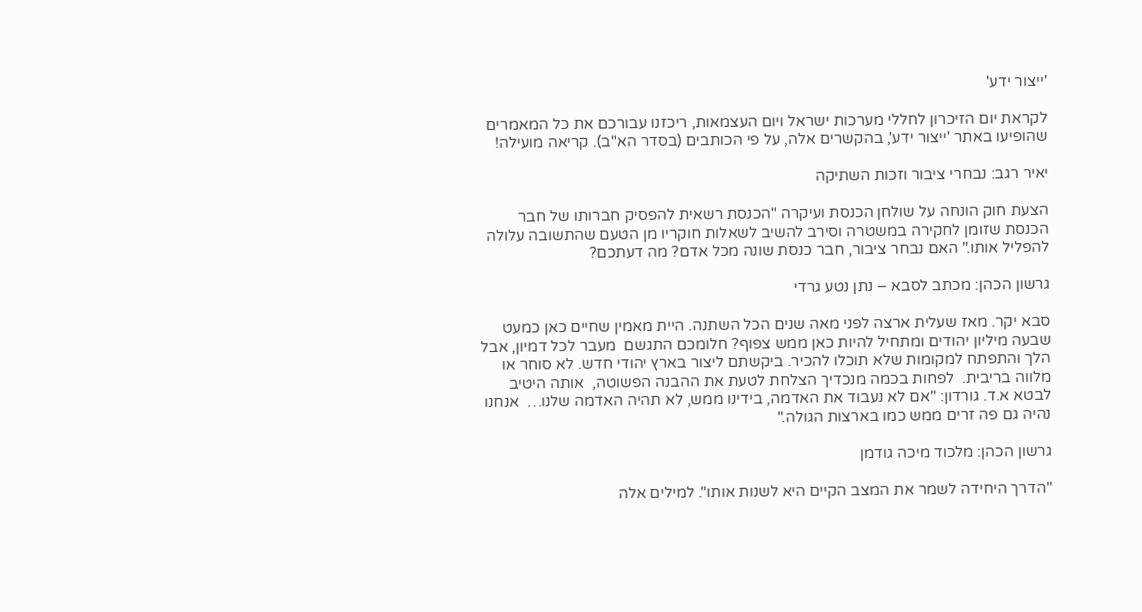'ייצור ידע'

לקראת יום הזיכרון לחללי מערכות ישראל ויום העצמאות, ריכזנו עבורכם את כל המאמרים שהופיעו באתר 'ייצור ידע', בהקשרים אלה, על פי הכותבים (בסדר הא"ב). קריאה מועילה!

יאיר רגב: נבחרי ציבור וזכות השתיקה

הצעת חוק הונחה על שולחן הכנסת ועיקרה "הכנסת רשאית להפסיק חברותו של חבר הכנסת שזומן לחקירה במשטרה וסירב להשיב לשאלות חוקריו מן הטעם שהתשובה עלולה להפליל אותו." האם נבחר ציבור, חבר כנסת שונה מכל אדם? מה דעתכם?

גרשון הכהן: מכתב לסבא – נתן נטע גרדי

סבא יקר. מאז שעלית ארצה לפני מאה שנים הכל השתנה. היית מאמין שחיים כאן כמעט שבעה מיליון יהודים ומתחיל להיות כאן ממש צפוף? חלומכם התגשם  מעבר לכל דמיון, אבל הלך והתפתח למקומות שלא תוכלו להכיר. ביקשתם ליצור בארץ יהודי חדש. לא סוחר או מלווה בריבית.  לפחות בכמה מנכדיך הצלחת לטעת את ההבנה הפשוטה,  אותה היטיב לבטא א.ד. גורדון: "אם לא נעבוד את האדמה, בידינו ממש, לא תהיה האדמה שלנו…  אנחנו נהיה גם פה זרים ממש כמו בארצות הגולה."

גרשון הכהן: מלכוד מיכה גודמן

"הדרך היחידה לשמר את המצב הקיים היא לשנות אותו". למילים אלה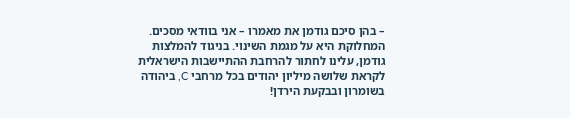– בהן סיכם גודמן את מאמרו – אני בוודאי מסכים. המחלוקת היא על מגמת השינוי. בניגוד להמלצות גודמן, עלינו לחתור להרחבת ההתיישבות הישראלית לקראת שלושה מיליון יהודים בכל מרחבי C, ביהודה בשומרון ובבקעת הירדן!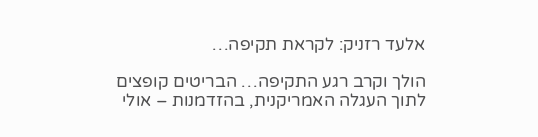אלעד רזניק: לקראת תקיפה…

הולך וקרב רגע התקיפה… הבריטים קופצים לתוך העגלה האמריקנית, בהזדמנות – אולי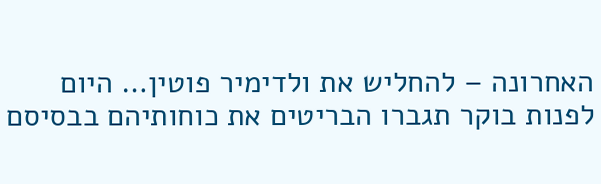האחרונה – להחליש את ולדימיר פוטין… היום לפנות בוקר תגברו הבריטים את כוחותיהם בבסיסם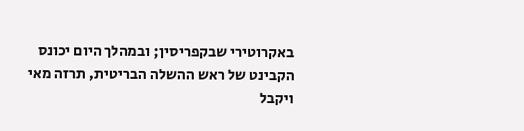באקרוטירי שבקפריסין; ובמהלך היום יכונס הקבינט של ראש ההשלה הבריטית, תרזה מאי ויקבל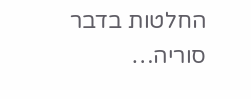החלטות בדבר סוריה…